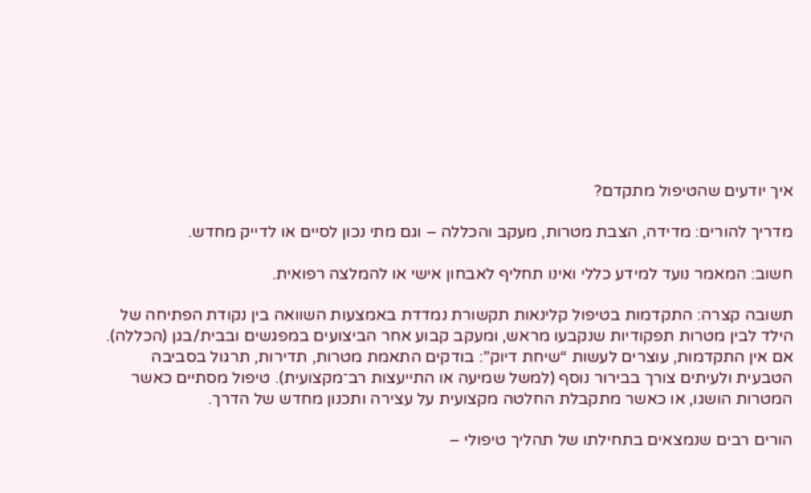איך יודעים שהטיפול מתקדם?

מדריך להורים: מדידה, הצבת מטרות, מעקב והכללה – וגם מתי נכון לסיים או לדייק מחדש.

חשוב: המאמר נועד למידע כללי ואינו תחליף לאבחון אישי או להמלצה רפואית.

תשובה קצרה: התקדמות בטיפול קלינאות תקשורת נמדדת באמצעות השוואה בין נקודת הפתיחה של הילד לבין מטרות תפקודיות שנקבעו מראש, ומעקב קבוע אחר הביצועים במפגשים ובבית/בגן (הכללה). אם אין התקדמות, עוצרים לעשות “שיחת דיוק”: בודקים התאמת מטרות, תדירות, תרגול בסביבה הטבעית ולעיתים צורך בבירור נוסף (למשל שמיעה או התייעצות רב־מקצועית). טיפול מסתיים כאשר המטרות הושגו, או כאשר מתקבלת החלטה מקצועית על עצירה ותכנון מחדש של הדרך.

הורים רבים שנמצאים בתחילתו של תהליך טיפולי –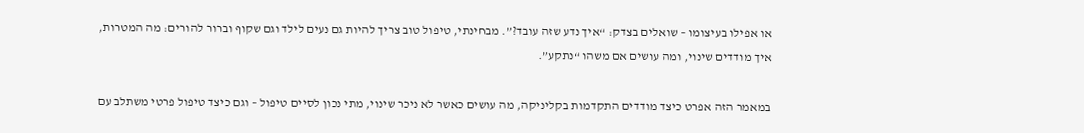או אפילו בעיצומו – שואלים בצדק: “איך נדע שזה עובד?”. מבחינתי, טיפול טוב צריך להיות גם נעים לילד וגם שקוף וברור להורים: מה המטרות, איך מודדים שינוי, ומה עושים אם משהו “נתקע”.

במאמר הזה אפרט כיצד מודדים התקדמות בקליניקה, מה עושים כאשר לא ניכר שינוי, מתי נכון לסיים טיפול – וגם כיצד טיפול פרטי משתלב עם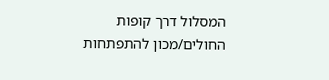המסלול דרך קופות החולים/מכון להתפתחות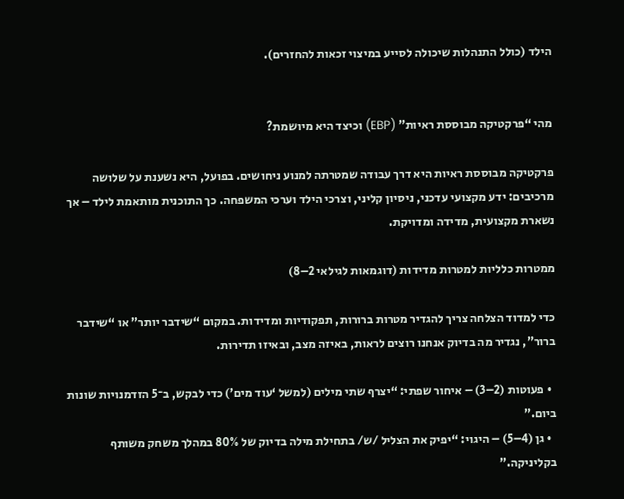הילד (כולל התנהלות שיכולה לסייע במיצוי זכאות להחזרים).


מהי “פרקטיקה מבוססת ראיות” (EBP) וכיצד היא מיושמת?

פרקטיקה מבוססת ראיות היא דרך עבודה שמטרתה למנוע ניחושים. בפועל, היא נשענת על שלושה מרכיבים: ידע מקצועי עדכני, ניסיון קליני, וצרכי הילד וערכי המשפחה. כך התוכנית מותאמת לילד – אך נשארת מקצועית, מדידה ומדויקת.

ממטרות כלליות למטרות מדידות (דוגמאות לגילאי 2–8)

כדי למדוד הצלחה צריך להגדיר מטרות ברורות, תפקודיות ומדידות. במקום “שידבר יותר” או “שידבר ברור”, נגדיר מה בדיוק אנחנו רוצים לראות, באיזה מצב, ובאיזו תדירות.

  • פעוטות (2–3) – איחור שפתי: “יצרף שתי מילים (למשל ‘עוד מים’) כדי לבקש, ב־5 הזדמנויות שונות ביום.”
  • גן (4–5) – היגוי: “יפיק את הצליל /ש/ בתחילת מילה בדיוק של 80% במהלך משחק משותף בקליניקה.”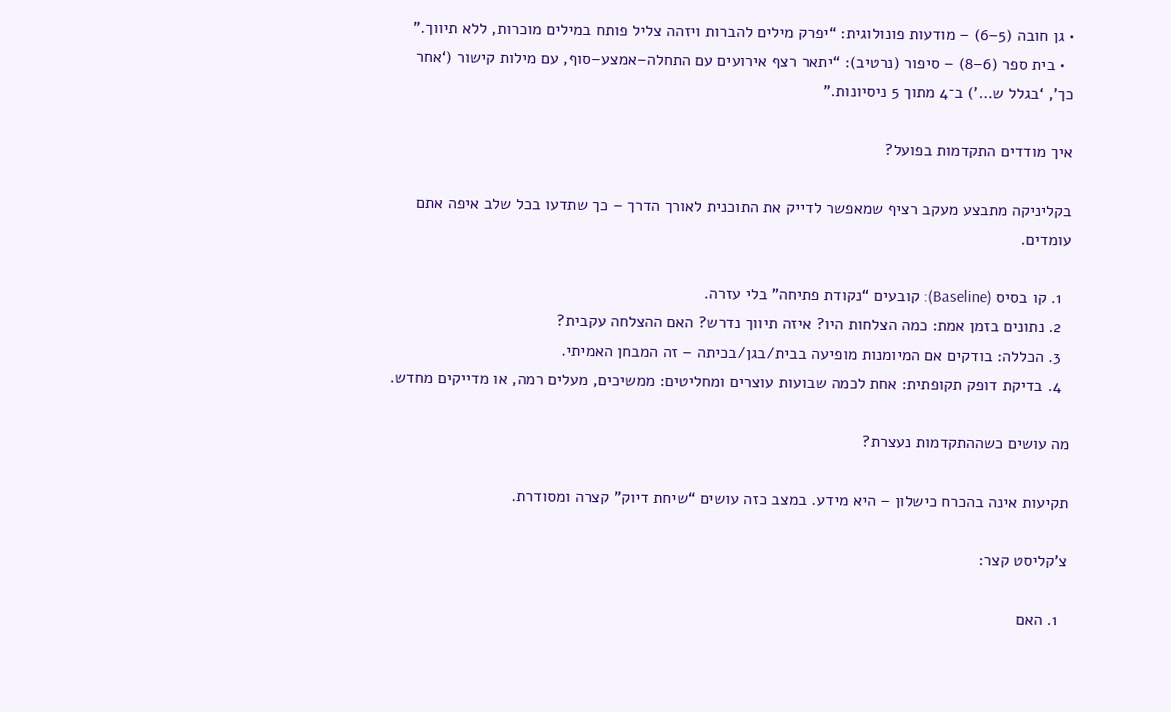• גן חובה (5–6) – מודעות פונולוגית: “יפרק מילים להברות ויזהה צליל פותח במילים מוכרות, ללא תיווך.”
  • בית ספר (6–8) – סיפור (נרטיב): “יתאר רצף אירועים עם התחלה–אמצע–סוף, עם מילות קישור (‘אחר כך’, ‘בגלל ש…’) ב־4 מתוך 5 ניסיונות.”

איך מודדים התקדמות בפועל?

בקליניקה מתבצע מעקב רציף שמאפשר לדייק את התוכנית לאורך הדרך – כך שתדעו בכל שלב איפה אתם עומדים.

  1. קו בסיס (Baseline): קובעים “נקודת פתיחה” בלי עזרה.
  2. נתונים בזמן אמת: כמה הצלחות היו? איזה תיווך נדרש? האם ההצלחה עקבית?
  3. הכללה: בודקים אם המיומנות מופיעה בבית/בגן/בכיתה – זה המבחן האמיתי.
  4. בדיקת דופק תקופתית: אחת לכמה שבועות עוצרים ומחליטים: ממשיכים, מעלים רמה, או מדייקים מחדש.

מה עושים כשההתקדמות נעצרת?

תקיעות אינה בהכרח כישלון – היא מידע. במצב כזה עושים “שיחת דיוק” קצרה ומסודרת.

צ’קליסט קצר:

  1. האם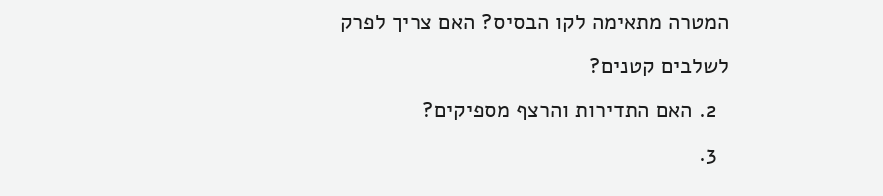המטרה מתאימה לקו הבסיס? האם צריך לפרק לשלבים קטנים?
  2. האם התדירות והרצף מספיקים?
  3.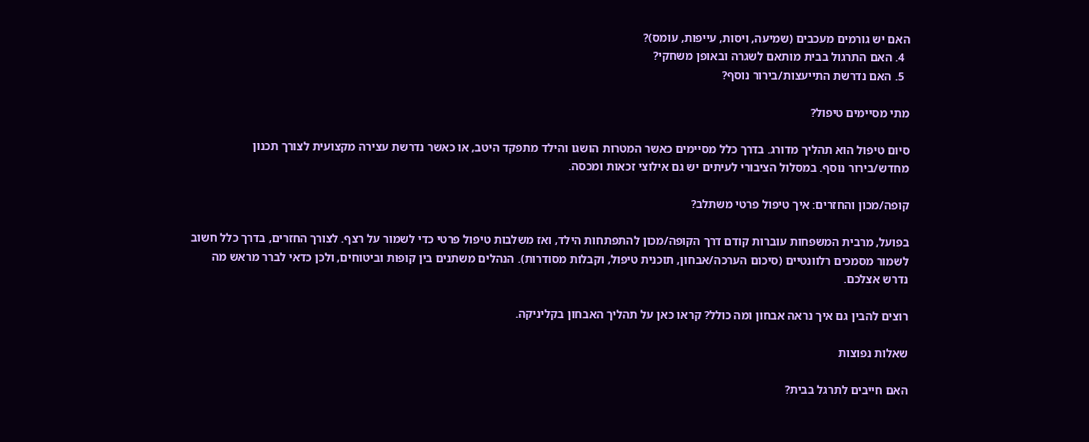האם יש גורמים מעכבים (שמיעה, ויסות, עייפות, עומס)?
  4. האם התרגול בבית מותאם לשגרה ובאופן משחקי?
  5. האם נדרשת התייעצות/בירור נוסף?

מתי מסיימים טיפול?

סיום טיפול הוא תהליך מדורג. בדרך כלל מסיימים כאשר המטרות הושגו והילד מתפקד היטב, או כאשר נדרשת עצירה מקצועית לצורך תכנון מחדש/בירור נוסף. במסלול הציבורי לעיתים יש גם אילוצי זכאות ומכסה.

קופה/מכון והחזרים: איך טיפול פרטי משתלב?

בפועל, מרבית המשפחות עוברות קודם דרך הקופה/מכון להתפתחות הילד, ואז משלבות טיפול פרטי כדי לשמור על רצף. לצורך החזרים, בדרך כלל חשוב לשמור מסמכים רלוונטיים (סיכום הערכה/אבחון, תוכנית טיפול, וקבלות מסודרות). הנהלים משתנים בין קופות וביטוחים, ולכן כדאי לברר מראש מה נדרש אצלכם.

רוצים להבין גם איך נראה אבחון ומה כולל? קראו כאן על תהליך האבחון בקליניקה.

שאלות נפוצות

האם חייבים לתרגל בבית?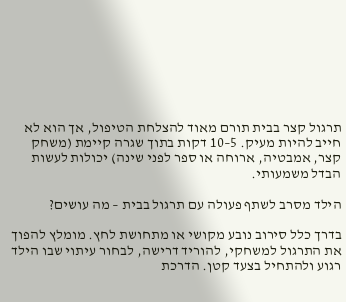תרגול קצר בבית תורם מאוד להצלחת הטיפול, אך הוא לא חייב להיות מעיק. 5–10 דקות בתוך שגרה קיימת (משחק קצר, אמבטיה, ארוחה או ספר לפני שינה) יכולות לעשות הבדל משמעותי.

הילד מסרב לשתף פעולה עם תרגול בבית – מה עושים?

בדרך כלל סירוב נובע מקושי או מתחושת לחץ. מומלץ להפוך את התרגול למשחקי, להוריד דרישה, לבחור עיתוי שבו הילד רגוע ולהתחיל בצעד קטן. הדרכת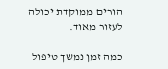הורים ממוקדת יכולה לעזור מאוד.

כמה זמן נמשך טיפול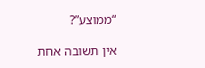“ממוצע”?

אין תשובה אחת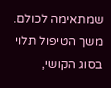שמתאימה לכולם. משך הטיפול תלוי בסוג הקושי,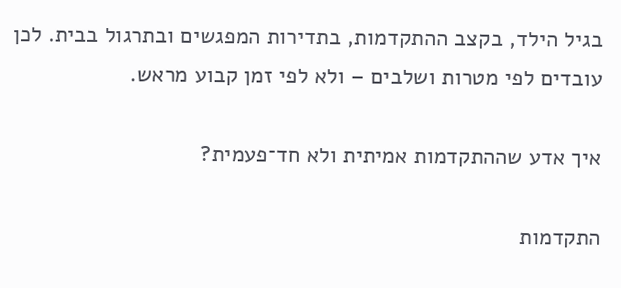בגיל הילד, בקצב ההתקדמות, בתדירות המפגשים ובתרגול בבית. לכן עובדים לפי מטרות ושלבים – ולא לפי זמן קבוע מראש.

איך אדע שההתקדמות אמיתית ולא חד־פעמית?

התקדמות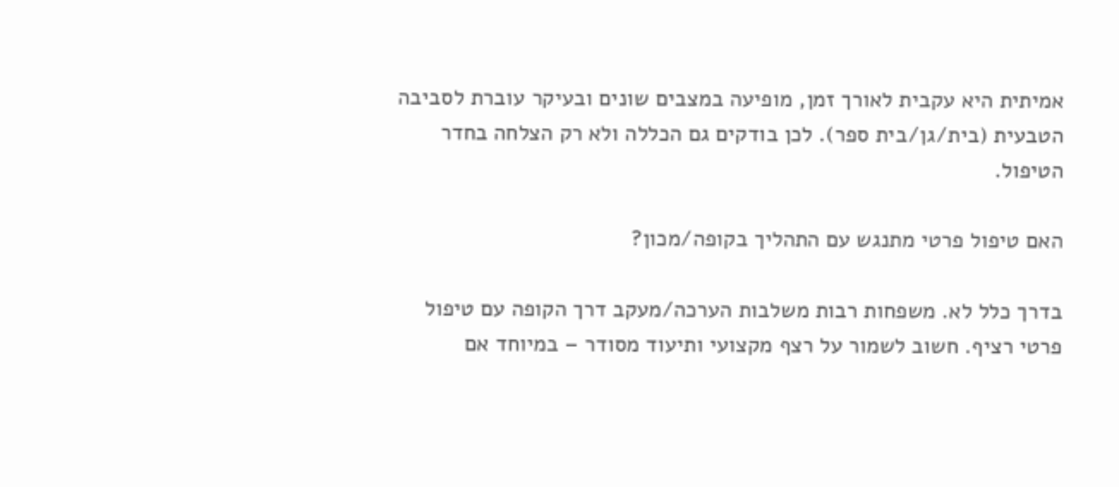אמיתית היא עקבית לאורך זמן, מופיעה במצבים שונים ובעיקר עוברת לסביבה הטבעית (בית/גן/בית ספר). לכן בודקים גם הכללה ולא רק הצלחה בחדר הטיפול.

האם טיפול פרטי מתנגש עם התהליך בקופה/מכון?

בדרך כלל לא. משפחות רבות משלבות הערכה/מעקב דרך הקופה עם טיפול פרטי רציף. חשוב לשמור על רצף מקצועי ותיעוד מסודר – במיוחד אם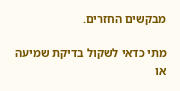מבקשים החזרים.

מתי כדאי לשקול בדיקת שמיעה או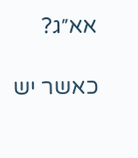אא״ג?

כאשר יש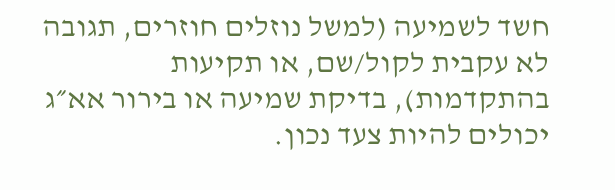חשד לשמיעה (למשל נוזלים חוזרים, תגובה לא עקבית לקול/שם, או תקיעות בהתקדמות), בדיקת שמיעה או בירור אא״ג יכולים להיות צעד נכון.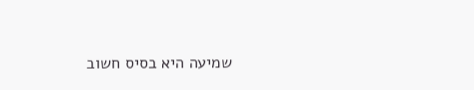שמיעה היא בסיס חשוב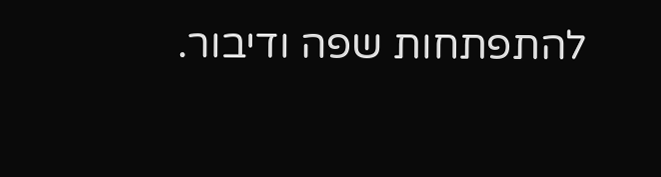להתפתחות שפה ודיבור.